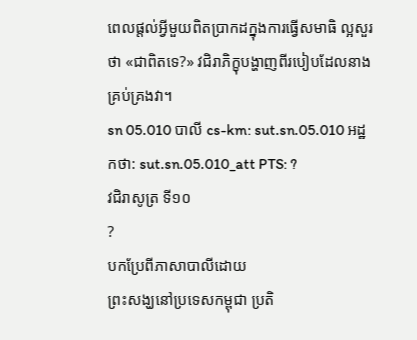ពេលផ្តល់អ្វីមួយពិតប្រាកដក្នុងការធ្វើសមាធិ ល្អសួរថា «ជាពិតទេ?» វជិរាភិក្ខុបង្ហាញពីរបៀបដែលនាងគ្រប់គ្រងវា។
sn 05.010 បាលី cs-km: sut.sn.05.010 អដ្ឋកថា: sut.sn.05.010_att PTS: ?
វជិរាសូត្រ ទី១០
?
បកប្រែពីភាសាបាលីដោយ
ព្រះសង្ឃនៅប្រទេសកម្ពុជា ប្រតិ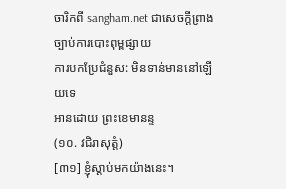ចារិកពី sangham.net ជាសេចក្តីព្រាងច្បាប់ការបោះពុម្ពផ្សាយ
ការបកប្រែជំនួស: មិនទាន់មាននៅឡើយទេ
អានដោយ ព្រះខេមានន្ទ
(១០. វជិរាសុត្តំ)
[៣១] ខ្ញុំស្តាប់មកយ៉ាងនេះ។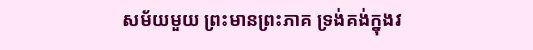សម័យមួយ ព្រះមានព្រះភាគ ទ្រង់គង់ក្នុងវ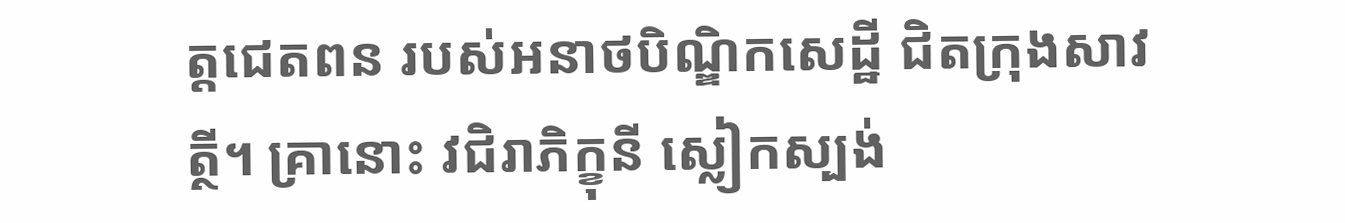ត្តជេតពន របស់អនាថបិណ្ឌិកសេដ្ឋី ជិតក្រុងសាវត្ថី។ គ្រានោះ វជិរាភិក្ខុនី ស្លៀកស្បង់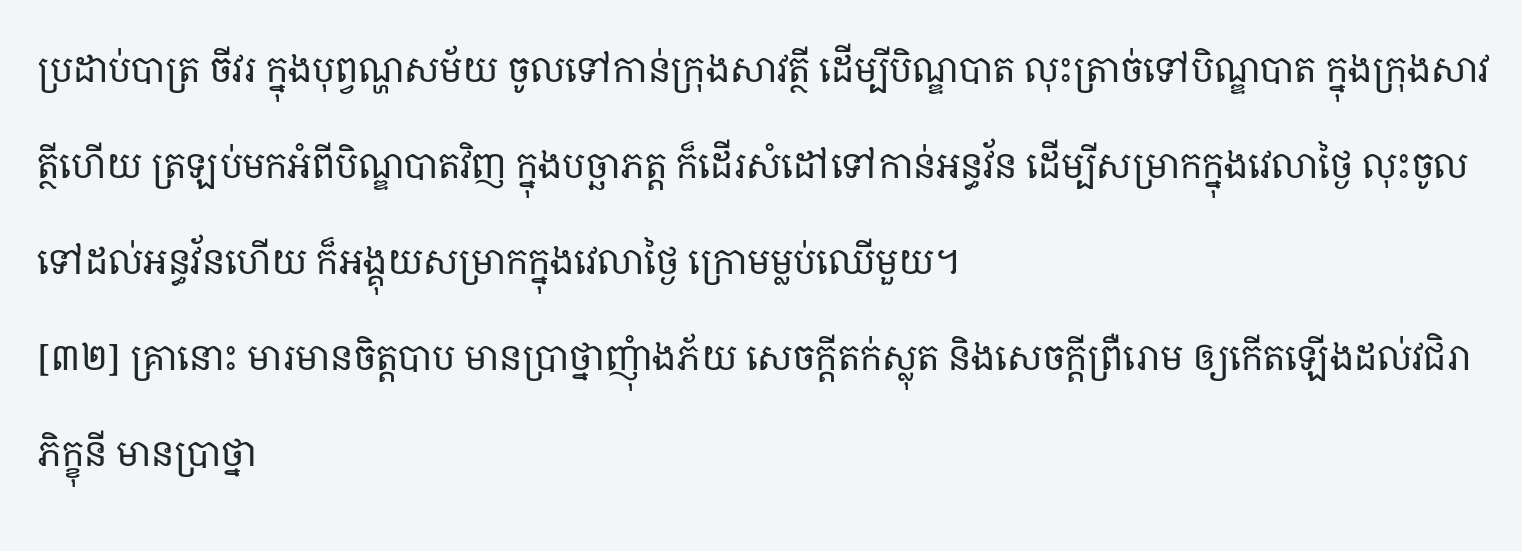ប្រដាប់បាត្រ ចីវរ ក្នុងបុព្វណ្ហសម័យ ចូលទៅកាន់ក្រុងសាវត្ថី ដើម្បីបិណ្ឌបាត លុះត្រាច់ទៅបិណ្ឌបាត ក្នុងក្រុងសាវត្ថីហើយ ត្រឡប់មកអំពីបិណ្ឌបាតវិញ ក្នុងបច្ឆាភត្ត ក៏ដើរសំដៅទៅកាន់អន្ធវ័ន ដើម្បីសម្រាកក្នុងវេលាថ្ងៃ លុះចូលទៅដល់អន្ធវ័នហើយ ក៏អង្គុយសម្រាកក្នុងវេលាថ្ងៃ ក្រោមម្លប់ឈើមួយ។
[៣២] គ្រានោះ មារមានចិត្តបាប មានប្រាថ្នាញុំាងភ័យ សេចក្តីតក់ស្លុត និងសេចក្តីព្រឺរោម ឲ្យកើតឡើងដល់វជិរាភិក្ខុនី មានប្រាថ្នា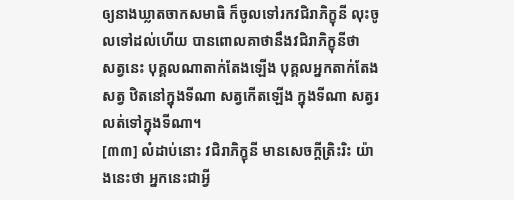ឲ្យនាងឃ្លាតចាកសមាធិ ក៏ចូលទៅរកវជិរាភិក្ខុនី លុះចូលទៅដល់ហើយ បានពោលគាថានឹងវជិរាភិក្ខុនីថា
សត្វនេះ បុគ្គលណាតាក់តែងឡើង បុគ្គលអ្នកតាក់តែងសត្វ ឋិតនៅក្នុងទីណា សត្វកើតឡើង ក្នុងទីណា សត្វរលត់ទៅក្នុងទីណា។
[៣៣] លំដាប់នោះ វជិរាភិក្ខុនី មានសេចក្តីត្រិះរិះ យ៉ាងនេះថា អ្នកនេះជាអ្វី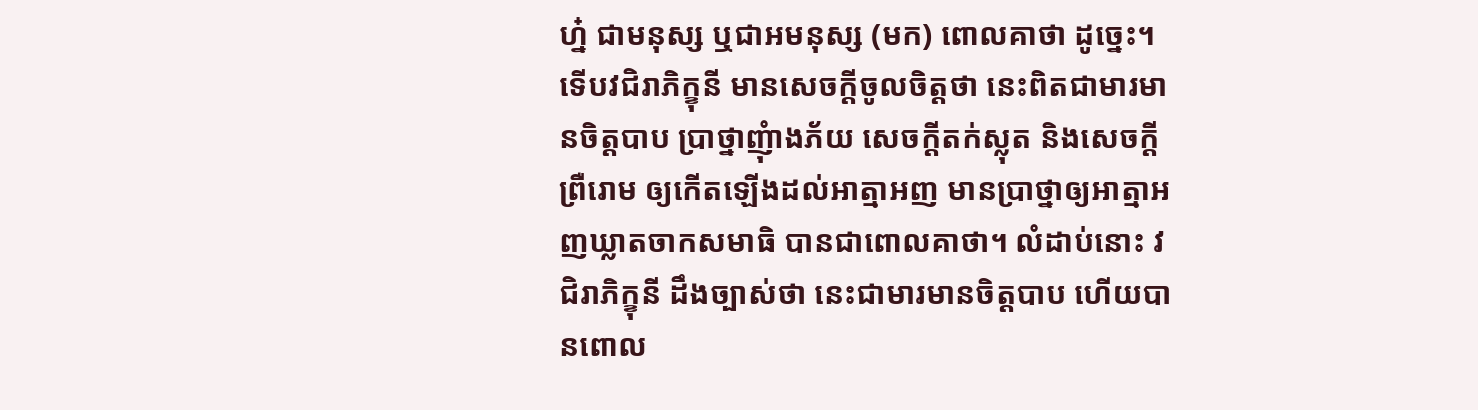ហ្ន៎ ជាមនុស្ស ឬជាអមនុស្ស (មក) ពោលគាថា ដូច្នេះ។ ទើបវជិរាភិក្ខុនី មានសេចក្តីចូលចិត្តថា នេះពិតជាមារមានចិត្តបាប ប្រាថ្នាញុំាងភ័យ សេចក្តីតក់ស្លុត និងសេចក្តីព្រឺរោម ឲ្យកើតឡើងដល់អាត្មាអញ មានប្រាថ្នាឲ្យអាត្មាអញឃ្លាតចាកសមាធិ បានជាពោលគាថា។ លំដាប់នោះ វជិរាភិក្ខុនី ដឹងច្បាស់ថា នេះជាមារមានចិត្តបាប ហើយបានពោល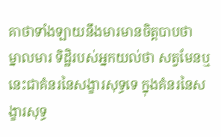គាថាទាំងឡាយនឹងមារមានចិត្តបាបថា
ម្នាលមារ ទិដ្ឋិរបស់អ្នកយល់ថា សត្វមែនឬ នេះជាគំនរនៃសង្ខារសុទ្ធទេ ក្នុងគំនរនៃសង្ខារសុទ្ធ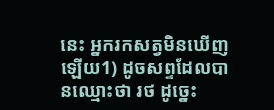នេះ អ្នករកសត្វមិនឃើញឡើយ1) ដូចសព្ទដែលបានឈ្មោះថា រថ ដូច្នេះ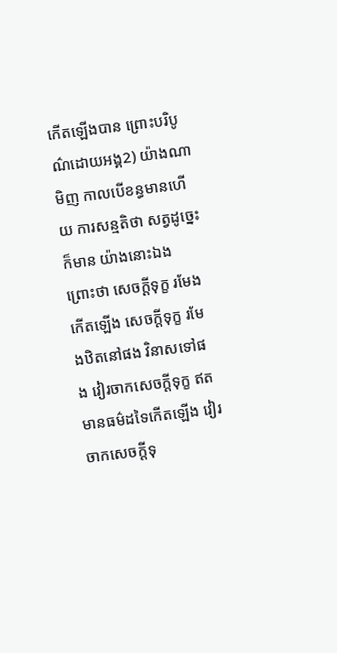កើតឡើងបាន ព្រោះបរិបូណ៌ដោយអង្គ2) យ៉ាងណាមិញ កាលបើខន្ធមានហើយ ការសន្មតិថា សត្វដូច្នេះក៏មាន យ៉ាងនោះឯង ព្រោះថា សេចក្តីទុក្ខ រមែងកើតឡើង សេចក្តីទុក្ខ រមែងឋិតនៅផង វិនាសទៅផង វៀរចាកសេចក្តីទុក្ខ ឥតមានធម៌ដទៃកើតឡើង វៀរចាកសេចក្តីទុ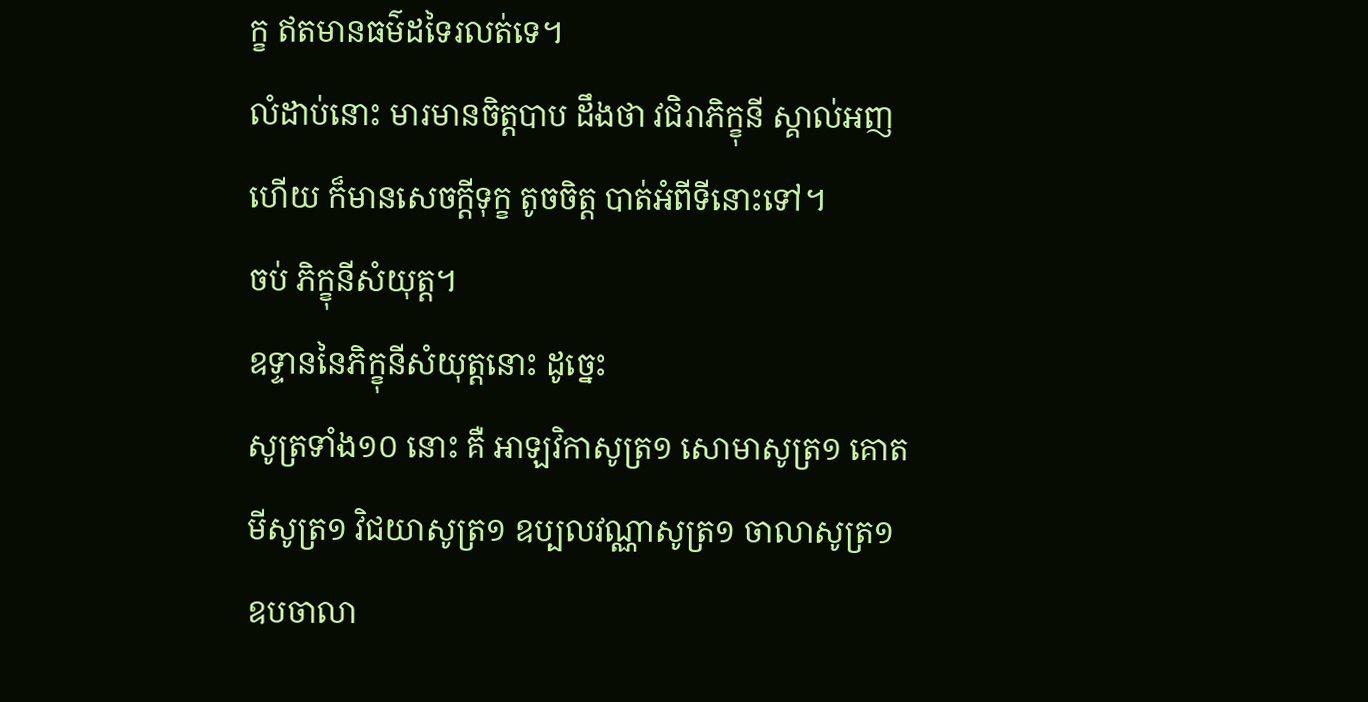ក្ខ ឥតមានធម៌ដទៃរលត់ទេ។
លំដាប់នោះ មារមានចិត្តបាប ដឹងថា វជិរាភិក្ខុនី ស្គាល់អញហើយ ក៏មានសេចក្តីទុក្ខ តូចចិត្ត បាត់អំពីទីនោះទៅ។
ចប់ ភិក្ខុនីសំយុត្ត។
ឧទ្ទាននៃភិក្ខុនីសំយុត្តនោះ ដូច្នេះ
សូត្រទាំង១០ នោះ គឺ អាឡវិកាសូត្រ១ សោមាសូត្រ១ គោតមីសូត្រ១ វិជយាសូត្រ១ ឧប្បលវណ្ណាសូត្រ១ ចាលាសូត្រ១ ឧបចាលា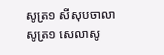សូត្រ១ សីសុបចាលាសូត្រ១ សេលាសូ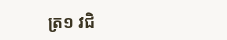ត្រ១ វជិ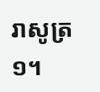រាសូត្រ១។